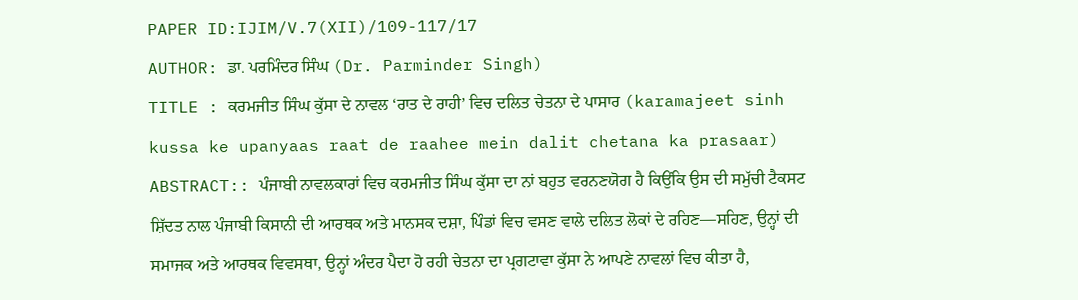PAPER ID:IJIM/V.7(XII)/109-117/17
AUTHOR: ਡਾ. ਪਰਮਿੰਦਰ ਸਿੰਘ (Dr. Parminder Singh)
TITLE : ਕਰਮਜੀਤ ਸਿੰਘ ਕੁੱਸਾ ਦੇ ਨਾਵਲ ‘ਰਾਤ ਦੇ ਰਾਹੀ’ ਵਿਚ ਦਲਿਤ ਚੇਤਨਾ ਦੇ ਪਾਸਾਰ (karamajeet sinh kussa ke upanyaas raat de raahee mein dalit chetana ka prasaar)
ABSTRACT:: ਪੰਜਾਬੀ ਨਾਵਲਕਾਰਾਂ ਵਿਚ ਕਰਮਜੀਤ ਸਿੰਘ ਕੁੱਸਾ ਦਾ ਨਾਂ ਬਹੁਤ ਵਰਨਣਯੋਗ ਹੈ ਕਿਉਂਕਿ ਉਸ ਦੀ ਸਮੁੱਚੀ ਟੈਕਸਟ ਸ਼ਿੱਦਤ ਨਾਲ ਪੰਜਾਬੀ ਕਿਸਾਨੀ ਦੀ ਆਰਥਕ ਅਤੇ ਮਾਨਸਕ ਦਸ਼ਾ, ਪਿੰਡਾਂ ਵਿਚ ਵਸਣ ਵਾਲੇ ਦਲਿਤ ਲੋਕਾਂ ਦੇ ਰਹਿਣ—ਸਹਿਣ, ਉਨ੍ਹਾਂ ਦੀ ਸਮਾਜਕ ਅਤੇ ਆਰਥਕ ਵਿਵਸਥਾ, ਉਨ੍ਹਾਂ ਅੰਦਰ ਪੈਦਾ ਹੋ ਰਹੀ ਚੇਤਨਾ ਦਾ ਪ੍ਰਗਟਾਵਾ ਕੁੱਸਾ ਨੇ ਆਪਣੇ ਨਾਵਲਾਂ ਵਿਚ ਕੀਤਾ ਹੈ,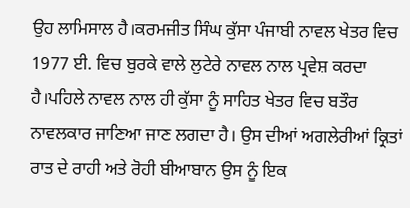ਉਹ ਲਾਮਿਸਾਲ ਹੈ।ਕਰਮਜੀਤ ਸਿੰਘ ਕੁੱਸਾ ਪੰਜਾਬੀ ਨਾਵਲ ਖੇਤਰ ਵਿਚ 1977 ਈ. ਵਿਚ ਬੁਰਕੇ ਵਾਲੇ ਲੁਟੇਰੇ ਨਾਵਲ ਨਾਲ ਪ੍ਰਵੇਸ਼ ਕਰਦਾ ਹੈ।ਪਹਿਲੇ ਨਾਵਲ ਨਾਲ ਹੀ ਕੁੱਸਾ ਨੂੰ ਸਾਹਿਤ ਖੇਤਰ ਵਿਚ ਬਤੌਰ ਨਾਵਲਕਾਰ ਜਾਣਿਆ ਜਾਣ ਲਗਦਾ ਹੈ। ਉਸ ਦੀਆਂ ਅਗਲੇਰੀਆਂ ਕ੍ਰਿਤਾਂ ਰਾਤ ਦੇ ਰਾਹੀ ਅਤੇ ਰੋਹੀ ਬੀਆਬਾਨ ਉਸ ਨੂੰ ਇਕ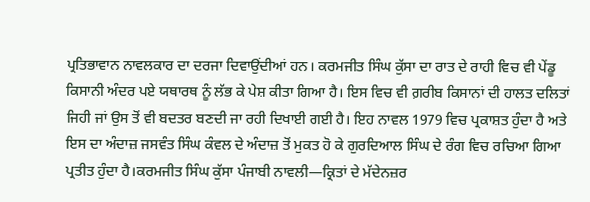ਪ੍ਰਤਿਭਾਵਾਨ ਨਾਵਲਕਾਰ ਦਾ ਦਰਜਾ ਦਿਵਾਉਂਦੀਆਂ ਹਨ। ਕਰਮਜੀਤ ਸਿੰਘ ਕੁੱਸਾ ਦਾ ਰਾਤ ਦੇ ਰਾਹੀ ਵਿਚ ਵੀ ਪੇਂਡੂ ਕਿਸਾਨੀ ਅੰਦਰ ਪਏ ਯਥਾਰਥ ਨੂੰ ਲੱਭ ਕੇ ਪੇਸ਼ ਕੀਤਾ ਗਿਆ ਹੈ। ਇਸ ਵਿਚ ਵੀ ਗ਼ਰੀਬ ਕਿਸਾਨਾਂ ਦੀ ਹਾਲਤ ਦਲਿਤਾਂ ਜਿਹੀ ਜਾਂ ਉਸ ਤੋਂ ਵੀ ਬਦਤਰ ਬਣਦੀ ਜਾ ਰਹੀ ਦਿਖਾਈ ਗਈ ਹੈ। ਇਹ ਨਾਵਲ 1979 ਵਿਚ ਪ੍ਰਕਾਸ਼ਤ ਹੁੰਦਾ ਹੈ ਅਤੇ ਇਸ ਦਾ ਅੰਦਾਜ਼ ਜਸਵੰਤ ਸਿੰਘ ਕੰਵਲ ਦੇ ਅੰਦਾਜ਼ ਤੋਂ ਮੁਕਤ ਹੋ ਕੇ ਗੁਰਦਿਆਲ ਸਿੰਘ ਦੇ ਰੰਗ ਵਿਚ ਰਚਿਆ ਗਿਆ ਪ੍ਰਤੀਤ ਹੁੰਦਾ ਹੈ।ਕਰਮਜੀਤ ਸਿੰਘ ਕੁੱਸਾ ਪੰਜਾਬੀ ਨਾਵਲੀ—ਕ੍ਰਿਤਾਂ ਦੇ ਮੱਦੇਨਜ਼ਰ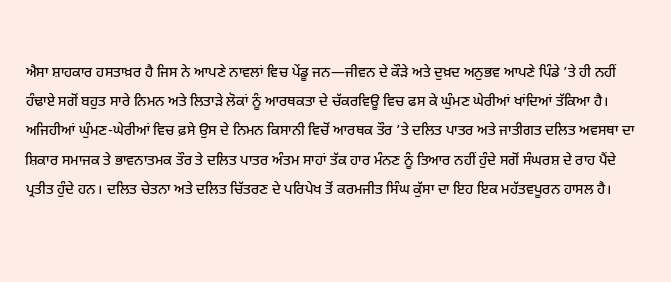ਐਸਾ ਸ਼ਾਹਕਾਰ ਹਸਤਾਖ਼ਰ ਹੈ ਜਿਸ ਨੇ ਆਪਣੇ ਨਾਵਲਾਂ ਵਿਚ ਪੇਂਡੂ ਜਨ—ਜੀਵਨ ਦੇ ਕੌੜੇ ਅਤੇ ਦੁਖ਼ਦ ਅਨੁਭਵ ਆਪਣੇ ਪਿੰਡੇ ’ਤੇ ਹੀ ਨਹੀਂ ਹੰਢਾਏ ਸਗੋਂ ਬਹੁਤ ਸਾਰੇ ਨਿਮਨ ਅਤੇ ਲਿਤਾੜੇ ਲੋਕਾਂ ਨੂੰ ਆਰਥਕਤਾ ਦੇ ਚੱਕਰਵਿਊ ਵਿਚ ਫਸ ਕੇ ਘੁੰਮਣ ਘੇਰੀਆਂ ਖਾਂਦਿਆਂ ਤੱਕਿਆ ਹੈ। ਅਜਿਹੀਆਂ ਘੁੰਮਣ-ਘੇਰੀਆਂ ਵਿਚ ਫ਼ਸੇ ਉਸ ਦੇ ਨਿਮਨ ਕਿਸਾਨੀ ਵਿਚੋਂ ਆਰਥਕ ਤੌਰ ’ਤੇ ਦਲਿਤ ਪਾਤਰ ਅਤੇ ਜਾਤੀਗਤ ਦਲਿਤ ਅਵਸਥਾ ਦਾ ਸ਼ਿਕਾਰ ਸਮਾਜਕ ਤੇ ਭਾਵਨਾਤਮਕ ਤੌਰ ਤੇ ਦਲਿਤ ਪਾਤਰ ਅੰਤਮ ਸਾਹਾਂ ਤੱਕ ਹਾਰ ਮੰਨਣ ਨੂੰ ਤਿਆਰ ਨਹੀਂ ਹੁੰਦੇ ਸਗੋਂ ਸੰਘਰਸ਼ ਦੇ ਰਾਹ ਪੈਂਦੇ ਪ੍ਰਤੀਤ ਹੁੰਦੇ ਹਨ। ਦਲਿਤ ਚੇਤਨਾ ਅਤੇ ਦਲਿਤ ਚਿੱਤਰਣ ਦੇ ਪਰਿਪੇਖ ਤੋਂ ਕਰਮਜੀਤ ਸਿੰਘ ਕੁੱਸਾ ਦਾ ਇਹ ਇਕ ਮਹੱਤਵਪੂਰਨ ਹਾਸਲ ਹੈ।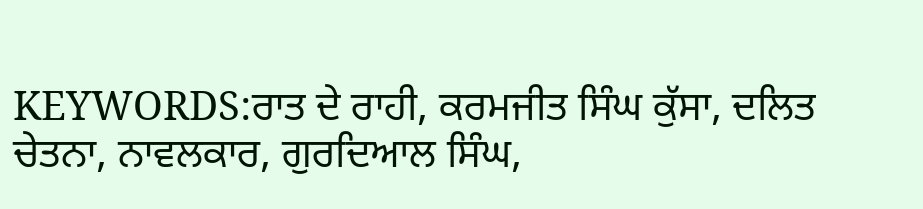KEYWORDS:ਰਾਤ ਦੇ ਰਾਹੀ, ਕਰਮਜੀਤ ਸਿੰਘ ਕੁੱਸਾ, ਦਲਿਤ ਚੇਤਨਾ, ਨਾਵਲਕਾਰ, ਗੁਰਦਿਆਲ ਸਿੰਘ,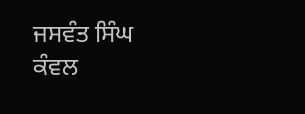ਜਸਵੰਤ ਸਿੰਘ ਕੰਵਲ